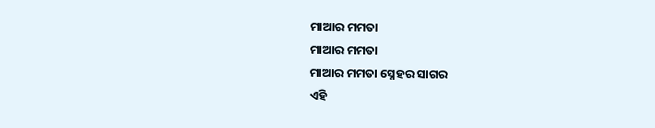ମାଆର ମମତା
ମାଆର ମମତା
ମାଆର ମମତା ସ୍ନେହର ସାଗର
ଏହି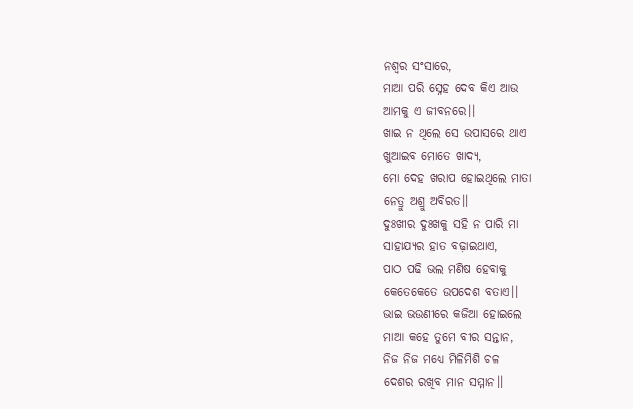ନଶ୍ୱର ସଂସାରେ,
ମାଆ ପରି ସ୍ନେହ ଦେବ କିଏ ଆଉ
ଆମକୁ ଏ ଜୀବନରେ।।
ଖାଇ ନ ଥିଲେ ସେ ଉପାସରେ ଥାଏ
ଖୁଆଇବ ମୋତେ ଖାଦ୍ୟ,
ମୋ ଦେହ ଖରାପ ହୋଇଥିଲେ ମାତା
ନେତ୍ରୁ ଅଶ୍ରୁ ଅବିରତ।।
ଦୁଃଖୀର ଦୁଃଖକୁ ସହି ନ ପାରି ମା
ସାହାଯ୍ୟର ହାତ ବଢ଼ାଇଥାଏ,
ପାଠ ପଢି ଭଲ ମଣିଷ ହେବାକୁ
କେତେକେତେ ଉପଦେଶ ବତାଏ।।
ଭାଇ ଭଉଣୀରେ କଜିଆ ହୋଇଲେ
ମାଆ କହେ ତୁମେ ବୀର ସନ୍ତାନ,
ନିଜ ନିଜ ମଧ୍ୟେ ମିଳିମିଶି ଚଳ
ଦେଶର ରଖିବ ମାନ ସମ୍ମାନ।।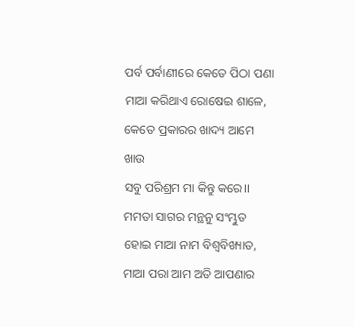ପର୍ବ ପର୍ବାଣୀରେ କେତେ ପିଠା ପଣା
ମାଆ କରିଥାଏ ରୋଷେଇ ଶାଳେ,
କେତେ ପ୍ରକାରର ଖାଦ୍ୟ ଆମେ ଖାଉ
ସବୁ ପରିଶ୍ରମ ମା କିନ୍ତୁ କରେ।।
ମମତା ସାଗର ମନ୍ଥନୁ ସଂମ୍ଭୁତ
ହୋଇ ମାଆ ନାମ ବିଶ୍ୱବିଖ୍ୟାତ,
ମାଆ ପରା ଆମ ଅତି ଆପଣାର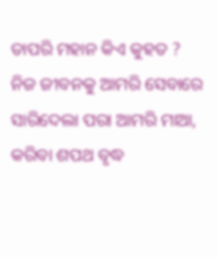ତାପରି ମହାନ କିଏ କୁହତ ?
ନିଜ ଜୀବନକୁ ଆମରି ସେବାରେ
ସାରିଦେଲା ପରା ଆମରି ମାଆ,
କରିବା ଶପଥ ବୃଦ୍ଧ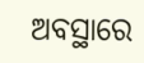ଅବସ୍ଥାରେ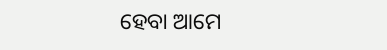ହେବା ଆମେ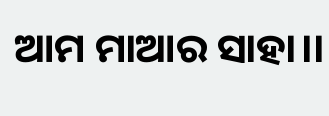ଆମ ମାଆର ସାହା।।